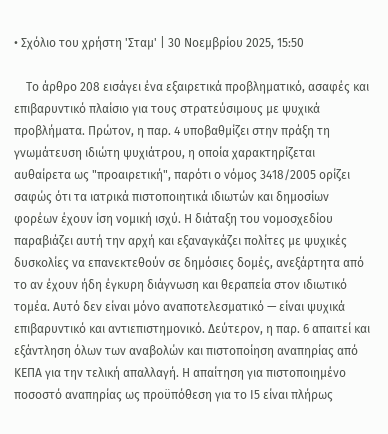• Σχόλιο του χρήστη 'Σταμ' | 30 Νοεμβρίου 2025, 15:50

    Το άρθρο 208 εισάγει ένα εξαιρετικά προβληματικό, ασαφές και επιβαρυντικό πλαίσιο για τους στρατεύσιμους με ψυχικά προβλήματα. Πρώτον, η παρ. 4 υποβαθμίζει στην πράξη τη γνωμάτευση ιδιώτη ψυχιάτρου, η οποία χαρακτηρίζεται αυθαίρετα ως "προαιρετική", παρότι ο νόμος 3418/2005 ορίζει σαφώς ότι τα ιατρικά πιστοποιητικά ιδιωτών και δημοσίων φορέων έχουν ίση νομική ισχύ. Η διάταξη του νομοσχεδίου παραβιάζει αυτή την αρχή και εξαναγκάζει πολίτες με ψυχικές δυσκολίες να επανεκτεθούν σε δημόσιες δομές, ανεξάρτητα από το αν έχουν ήδη έγκυρη διάγνωση και θεραπεία στον ιδιωτικό τομέα. Αυτό δεν είναι μόνο αναποτελεσματικό — είναι ψυχικά επιβαρυντικό και αντιεπιστημονικό. Δεύτερον, η παρ. 6 απαιτεί και εξάντληση όλων των αναβολών και πιστοποίηση αναπηρίας από ΚΕΠΑ για την τελική απαλλαγή. Η απαίτηση για πιστοποιημένο ποσοστό αναπηρίας ως προϋπόθεση για το Ι5 είναι πλήρως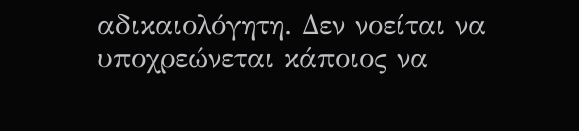αδικαιολόγητη. Δεν νοείται να υποχρεώνεται κάποιος να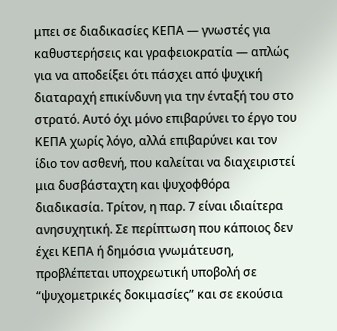μπει σε διαδικασίες ΚΕΠΑ — γνωστές για καθυστερήσεις και γραφειοκρατία — απλώς για να αποδείξει ότι πάσχει από ψυχική διαταραχή επικίνδυνη για την ένταξή του στο στρατό. Αυτό όχι μόνο επιβαρύνει το έργο του ΚΕΠΑ χωρίς λόγο, αλλά επιβαρύνει και τον ίδιο τον ασθενή, που καλείται να διαχειριστεί μια δυσβάσταχτη και ψυχοφθόρα διαδικασία. Τρίτον, η παρ. 7 είναι ιδιαίτερα ανησυχητική. Σε περίπτωση που κάποιος δεν έχει ΚΕΠΑ ή δημόσια γνωμάτευση, προβλέπεται υποχρεωτική υποβολή σε “ψυχομετρικές δοκιμασίες” και σε εκούσια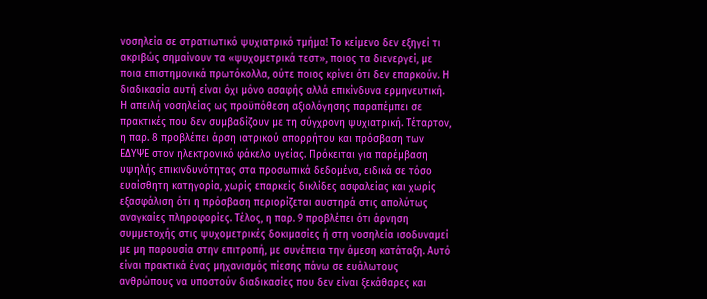νοσηλεία σε στρατιωτικό ψυχιατρικό τμήμα! Το κείμενο δεν εξηγεί τι ακριβώς σημαίνουν τα «ψυχομετρικά τεστ», ποιος τα διενεργεί, με ποια επιστημονικά πρωτόκολλα, ούτε ποιος κρίνει ότι δεν επαρκούν. Η διαδικασία αυτή είναι όχι μόνο ασαφής αλλά επικίνδυνα ερμηνευτική. Η απειλή νοσηλείας ως προϋπόθεση αξιολόγησης παραπέμπει σε πρακτικές που δεν συμβαδίζουν με τη σύγχρονη ψυχιατρική. Τέταρτον, η παρ. 8 προβλέπει άρση ιατρικού απορρήτου και πρόσβαση των ΕΔΥΨΕ στον ηλεκτρονικό φάκελο υγείας. Πρόκειται για παρέμβαση υψηλής επικινδυνότητας στα προσωπικά δεδομένα, ειδικά σε τόσο ευαίσθητη κατηγορία, χωρίς επαρκείς δικλίδες ασφαλείας και χωρίς εξασφάλιση ότι η πρόσβαση περιορίζεται αυστηρά στις απολύτως αναγκαίες πληροφορίες. Τέλος, η παρ. 9 προβλέπει ότι άρνηση συμμετοχής στις ψυχομετρικές δοκιμασίες ή στη νοσηλεία ισοδυναμεί με μη παρουσία στην επιτροπή, με συνέπεια την άμεση κατάταξη. Αυτό είναι πρακτικά ένας μηχανισμός πίεσης πάνω σε ευάλωτους ανθρώπους να υποστούν διαδικασίες που δεν είναι ξεκάθαρες και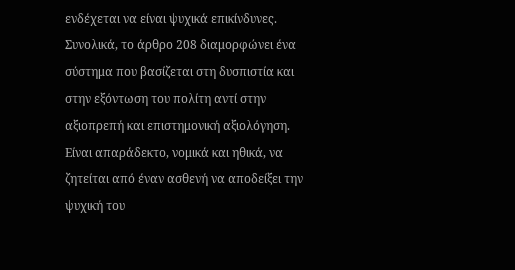ενδέχεται να είναι ψυχικά επικίνδυνες. Συνολικά, το άρθρο 208 διαμορφώνει ένα σύστημα που βασίζεται στη δυσπιστία και στην εξόντωση του πολίτη αντί στην αξιοπρεπή και επιστημονική αξιολόγηση. Είναι απαράδεκτο, νομικά και ηθικά, να ζητείται από έναν ασθενή να αποδείξει την ψυχική του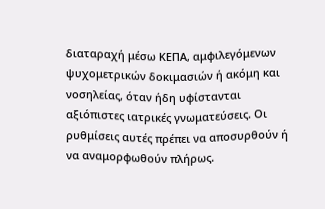διαταραχή μέσω ΚΕΠΑ, αμφιλεγόμενων ψυχομετρικών δοκιμασιών ή ακόμη και νοσηλείας, όταν ήδη υφίστανται αξιόπιστες ιατρικές γνωματεύσεις. Οι ρυθμίσεις αυτές πρέπει να αποσυρθούν ή να αναμορφωθούν πλήρως.